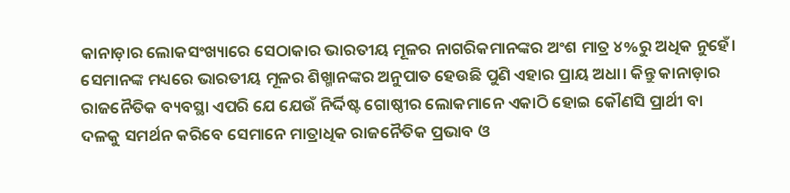କାନାଡ଼ାର ଲୋକସଂଖ୍ୟାରେ ସେଠାକାର ଭାରତୀୟ ମୂଳର ନାଗରିକମାନଙ୍କର ଅଂଶ ମାତ୍ର ୪%ରୁ ଅଧିକ ନୁହେଁ। ସେମାନଙ୍କ ମଧ୍ୟରେ ଭାରତୀୟ ମୂଳର ଶିଖ୍ମାନଙ୍କର ଅନୁପାତ ହେଉଛି ପୁଣି ଏହାର ପ୍ରାୟ ଅଧା। କିନ୍ତୁ କାନାଡ଼ାର ରାଜନୈତିକ ବ୍ୟବସ୍ଥା ଏପରି ଯେ ଯେଉଁ ନିର୍ଦ୍ଦିଷ୍ଟ ଗୋଷ୍ଠୀର ଲୋକମାନେ ଏକାଠି ହୋଇ କୌଣସି ପ୍ରାର୍ଥୀ ବା ଦଳକୁ ସମର୍ଥନ କରିବେ ସେମାନେ ମାତ୍ରାଧିକ ରାଜନୈତିକ ପ୍ରଭାବ ଓ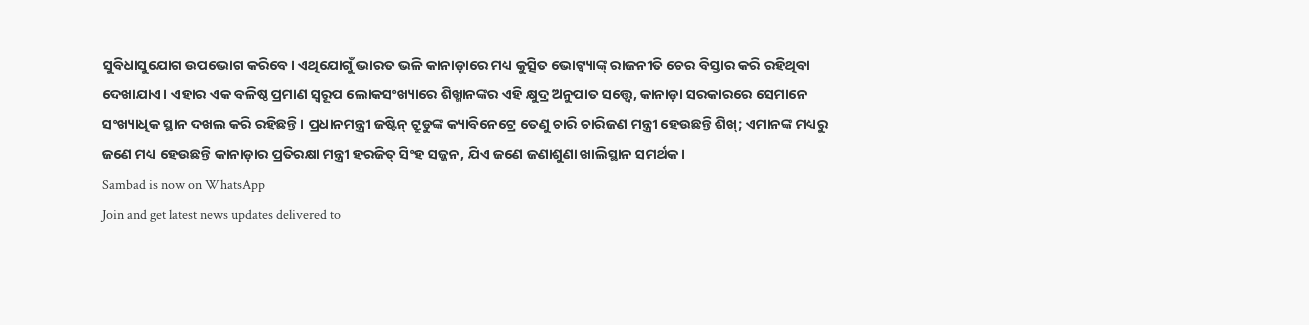ସୁବିଧାସୁଯୋଗ ଉପଭୋଗ କରିବେ। ଏଥିଯୋଗୁଁ ଭାରତ ଭଳି କାନାଡ଼ାରେ ମଧ୍ୟ କୁତ୍ସିତ ଭୋଟ୍ବ୍ୟାଙ୍କ୍ ରାଜନୀତି ଚେର ବିସ୍ତାର କରି ରହିଥିବା ଦେଖାଯାଏ। ଏହାର ଏକ ବଳିଷ୍ଠ ପ୍ରମାଣ ସ୍ୱରୂପ ଲୋକସଂଖ୍ୟାରେ ଶିଖ୍ମାନଙ୍କର ଏହି କ୍ଷୁଦ୍ର ଅନୁପାତ ସତ୍ତ୍ୱେ, କାନାଡ଼ା ସରକାରରେ ସେମାନେ ସଂଖ୍ୟାଧିକ ସ୍ଥାନ ଦଖଲ କରି ରହିଛନ୍ତି। ପ୍ରଧାନମନ୍ତ୍ରୀ ଜଷ୍ଟିନ୍ ଟ୍ରୁଡୁଙ୍କ କ୍ୟାବିନେଟ୍ରେ ତେଣୁ ଚାରି ଚାରିଜଣ ମନ୍ତ୍ରୀ ହେଉଛନ୍ତି ଶିଖ୍; ଏମାନଙ୍କ ମଧ୍ୟରୁ ଜଣେ ମଧ୍ୟ ହେଉଛନ୍ତି କାନାଡ଼ାର ପ୍ରତିରକ୍ଷା ମନ୍ତ୍ରୀ ହରଜିତ୍ ସିଂହ ସଜ୍ଜନ, ଯିଏ ଜଣେ ଜଣାଶୁଣା ଖାଲିସ୍ଥାନ ସମର୍ଥକ।
Sambad is now on WhatsApp
Join and get latest news updates delivered to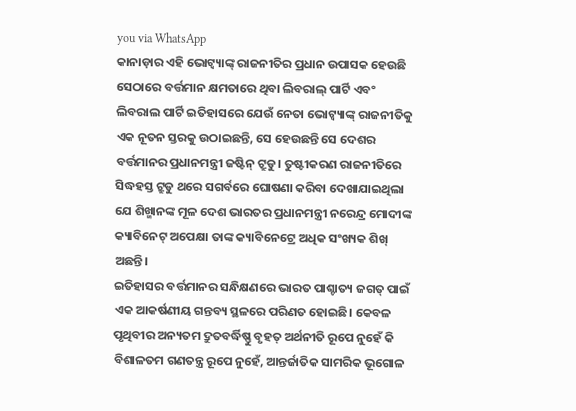you via WhatsApp
କାନାଡ଼ାର ଏହି ଭୋଟ୍ବ୍ୟାଙ୍କ୍ ରାଜନୀତିର ପ୍ରଧାନ ଉପାସକ ହେଉଛି ସେଠାରେ ବର୍ତ୍ତମାନ କ୍ଷମତାରେ ଥିବା ଲିବରାଲ୍ ପାର୍ଟି ଏବଂ ଲିବରାଲ ପାର୍ଟି ଇତିହାସରେ ଯେଉଁ ନେତା ଭୋଟ୍ବ୍ୟାଙ୍କ୍ ରାଜନୀତିକୁ ଏକ ନୂତନ ସ୍ତରକୁ ଉଠାଇଛନ୍ତି, ସେ ହେଉଛନ୍ତି ସେ ଦେଶର ବର୍ତ୍ତମାନର ପ୍ରଧାନମନ୍ତ୍ରୀ ଜଷ୍ଟିନ୍ ଟ୍ରୁଡୁ। ତୁଷ୍ଟୀକରଣ ରାଜନୀତିରେ ସିଦ୍ଧହସ୍ତ ଟ୍ରୁଡୁ ଥରେ ସଗର୍ବରେ ଘୋଷଣା କରିବା ଦେଖାଯାଇଥିଲା ଯେ ଶିଖ୍ମାନଙ୍କ ମୂଳ ଦେଶ ଭାରତର ପ୍ରଧାନମନ୍ତ୍ରୀ ନରେନ୍ଦ୍ର ମୋଦୀଙ୍କ କ୍ୟାବିନେଟ୍ ଅପେକ୍ଷା ତାଙ୍କ କ୍ୟାବିନେଟ୍ରେ ଅଧିକ ସଂଖ୍ୟକ ଶିଖ୍ ଅଛନ୍ତି।
ଇତିହାସର ବର୍ତ୍ତମାନର ସନ୍ଧିକ୍ଷଣରେ ଭାରତ ପାଶ୍ଚାତ୍ୟ ଜଗତ୍ ପାଇଁ ଏକ ଆକର୍ଷଣୀୟ ଗନ୍ତବ୍ୟ ସ୍ଥଳରେ ପରିଣତ ହୋଇଛି। କେବଳ ପୃଥିବୀର ଅନ୍ୟତମ ଦ୍ରୁତବର୍ଦ୍ଧିଷ୍ଣୁ ବୃହତ୍ ଅର୍ଥନୀତି ରୂପେ ନୁହେଁ କି ବିଶାଳତମ ଗଣତନ୍ତ୍ର ରୂପେ ନୁହେଁ, ଆନ୍ତର୍ଜାତିକ ସାମରିକ ଭୂଗୋଳ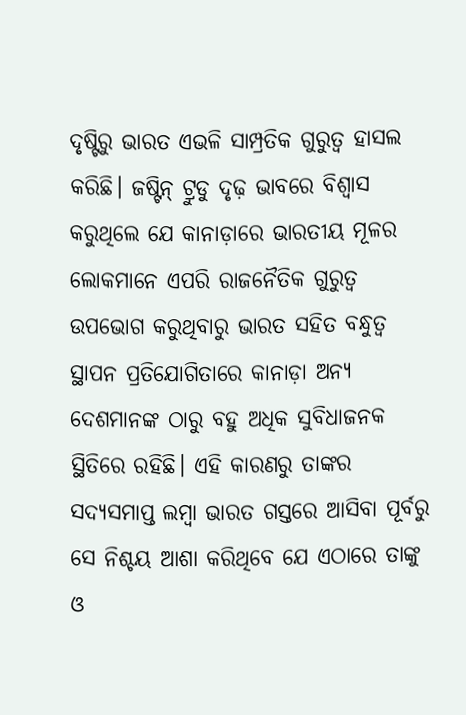ଦୃଷ୍ଟିରୁ ଭାରତ ଏଭଳି ସାମ୍ପ୍ରତିକ ଗୁରୁତ୍ୱ ହାସଲ କରିଛି। ଜଷ୍ଟିନ୍ ଟ୍ରୁଡୁ ଦୃଢ଼ ଭାବରେ ବିଶ୍ୱାସ କରୁଥିଲେ ଯେ କାନାଡ଼ାରେ ଭାରତୀୟ ମୂଳର ଲୋକମାନେ ଏପରି ରାଜନୈତିକ ଗୁରୁତ୍ୱ ଉପଭୋଗ କରୁଥିବାରୁ ଭାରତ ସହିତ ବନ୍ଧୁତ୍ୱ ସ୍ଥାପନ ପ୍ରତିଯୋଗିତାରେ କାନାଡ଼ା ଅନ୍ୟ ଦେଶମାନଙ୍କ ଠାରୁ ବହୁ ଅଧିକ ସୁବିଧାଜନକ ସ୍ଥିତିରେ ରହିଛି। ଏହି କାରଣରୁ ତାଙ୍କର ସଦ୍ୟସମାପ୍ତ ଲମ୍ବା ଭାରତ ଗସ୍ତରେ ଆସିବା ପୂର୍ବରୁ ସେ ନିଶ୍ଚୟ ଆଶା କରିଥିବେ ଯେ ଏଠାରେ ତାଙ୍କୁ ଓ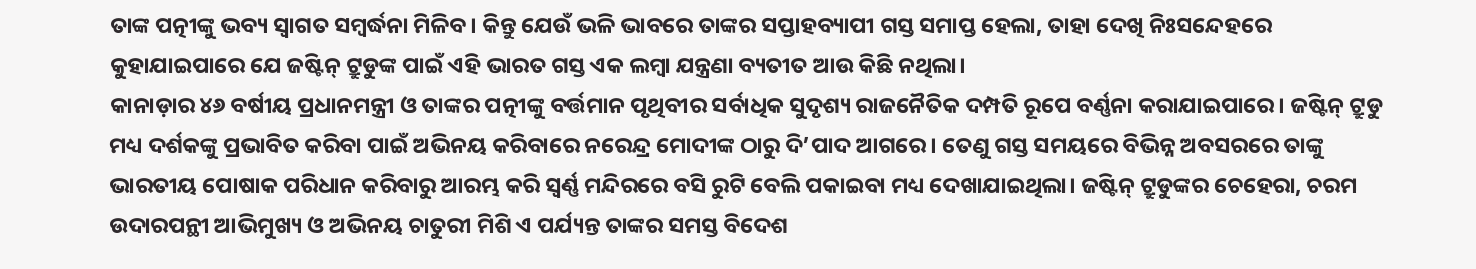ତାଙ୍କ ପତ୍ନୀଙ୍କୁ ଭବ୍ୟ ସ୍ୱାଗତ ସମ୍ବର୍ଦ୍ଧନା ମିଳିବ। କିନ୍ତୁ ଯେଉଁ ଭଳି ଭାବରେ ତାଙ୍କର ସପ୍ତାହବ୍ୟାପୀ ଗସ୍ତ ସମାପ୍ତ ହେଲା, ତାହା ଦେଖି ନିଃସନ୍ଦେହରେ କୁହାଯାଇପାରେ ଯେ ଜଷ୍ଟିନ୍ ଟ୍ରୁଡୁଙ୍କ ପାଇଁ ଏହି ଭାରତ ଗସ୍ତ ଏକ ଲମ୍ବା ଯନ୍ତ୍ରଣା ବ୍ୟତୀତ ଆଉ କିଛି ନଥିଲା।
କାନାଡ଼ାର ୪୬ ବର୍ଷୀୟ ପ୍ରଧାନମନ୍ତ୍ରୀ ଓ ତାଙ୍କର ପତ୍ନୀଙ୍କୁ ବର୍ତ୍ତମାନ ପୃଥିବୀର ସର୍ବାଧିକ ସୁଦୃଶ୍ୟ ରାଜନୈତିକ ଦମ୍ପତି ରୂପେ ବର୍ଣ୍ଣନା କରାଯାଇପାରେ। ଜଷ୍ଟିନ୍ ଟ୍ରୁଡୁ ମଧ୍ୟ ଦର୍ଶକଙ୍କୁ ପ୍ରଭାବିତ କରିବା ପାଇଁ ଅଭିନୟ କରିବାରେ ନରେନ୍ଦ୍ର ମୋଦୀଙ୍କ ଠାରୁ ଦି’ପାଦ ଆଗରେ। ତେଣୁ ଗସ୍ତ ସମୟରେ ବିଭିନ୍ନ ଅବସରରେ ତାଙ୍କୁ ଭାରତୀୟ ପୋଷାକ ପରିଧାନ କରିବାରୁ ଆରମ୍ଭ କରି ସ୍ୱର୍ଣ୍ଣ ମନ୍ଦିରରେ ବସି ରୁଟି ବେଲି ପକାଇବା ମଧ୍ୟ ଦେଖାଯାଇଥିଲା। ଜଷ୍ଟିନ୍ ଟ୍ରୁଡୁଙ୍କର ଚେହେରା, ଚରମ ଉଦାରପନ୍ଥୀ ଆଭିମୁଖ୍ୟ ଓ ଅଭିନୟ ଚାତୁରୀ ମିଶି ଏ ପର୍ଯ୍ୟନ୍ତ ତାଙ୍କର ସମସ୍ତ ବିଦେଶ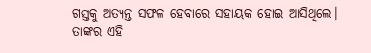ଗସ୍ତକୁ ଅତ୍ୟନ୍ତ ସଫଳ ହେବାରେ ସହାୟକ ହୋଇ ଆସିଥିଲେ। ତାଙ୍କର ଏହି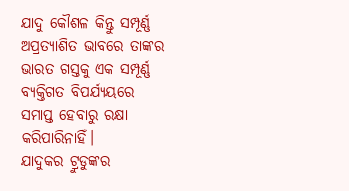ଯାଦୁ କୌଶଳ କିନ୍ତୁ ସମ୍ପୂର୍ଣ୍ଣ ଅପ୍ରତ୍ୟାଶିତ ଭାବରେ ତାଙ୍କର ଭାରତ ଗସ୍ତକୁ ଏକ ସମ୍ପୂର୍ଣ୍ଣ ବ୍ୟକ୍ତିଗତ ବିପର୍ଯ୍ୟୟରେ ସମାପ୍ତ ହେବାରୁ ରକ୍ଷା କରିପାରିନାହିଁ।
ଯାଦୁକର ଟ୍ରୁଡୁଙ୍କର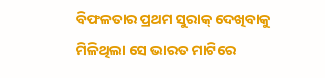ବିଫଳତାର ପ୍ରଥମ ସୁରାକ୍ ଦେଖିବାକୁ ମିଳିଥିଲା ସେ ଭାରତ ମାଟିରେ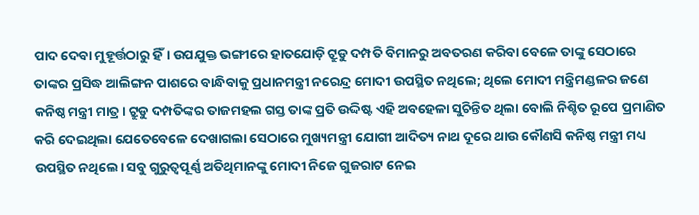ପାଦ ଦେବା ମୁହୂର୍ତ୍ତଠାରୁ ହିଁ। ଉପଯୁକ୍ତ ଭଙ୍ଗୀରେ ହାତଯୋଡ଼ି ଟ୍ରୁଡୁ ଦମ୍ପତି ବିମାନରୁ ଅବତରଣ କରିବା ବେଳେ ତାଙ୍କୁ ସେଠାରେ ତାଙ୍କର ପ୍ରସିଦ୍ଧ ଆଲିଙ୍ଗନ ପାଶରେ ବାନ୍ଧିବାକୁ ପ୍ରଧାନମନ୍ତ୍ରୀ ନରେନ୍ଦ୍ର ମୋଦୀ ଉପସ୍ଥିତ ନଥିଲେ; ଥିଲେ ମୋଦୀ ମନ୍ତ୍ରିମଣ୍ଡଳର ଜଣେ କନିଷ୍ଠ ମନ୍ତ୍ରୀ ମାତ୍ର। ଟ୍ରୁଡୁ ଦମ୍ପତିଙ୍କର ତାଜମହଲ ଗସ୍ତ ତାଙ୍କ ପ୍ରତି ଉଦ୍ଦିଷ୍ଟ ଏହି ଅବହେଳା ସୁଚିନ୍ତିତ ଥିଲା ବୋଲି ନିଶ୍ଚିତ ରୂପେ ପ୍ରମାଣିତ କରି ଦେଇଥିଲା ଯେତେବେଳେ ଦେଖାଗଲା ସେଠାରେ ମୁଖ୍ୟମନ୍ତ୍ରୀ ଯୋଗୀ ଆଦିତ୍ୟ ନାଥ ଦୂରେ ଥାଉ କୌଣସି କନିଷ୍ଠ ମନ୍ତ୍ରୀ ମଧ୍ୟ ଉପସ୍ଥିତ ନଥିଲେ। ସବୁ ଗୁରୁତ୍ୱପୂର୍ଣ୍ଣ ଅତିଥିମାନଙ୍କୁ ମୋଦୀ ନିଜେ ଗୁଜରାଟ ନେଇ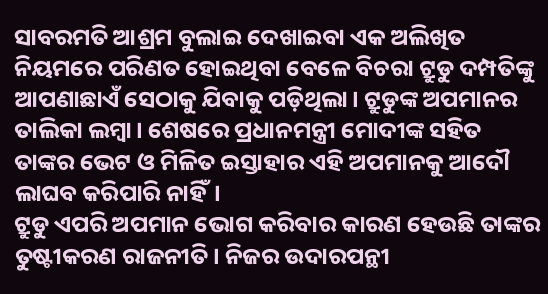ସାବରମତି ଆଶ୍ରମ ବୁଲାଇ ଦେଖାଇବା ଏକ ଅଲିଖିତ ନିୟମରେ ପରିଣତ ହୋଇଥିବା ବେଳେ ବିଚରା ଟ୍ରୁଡୁ ଦମ୍ପତିଙ୍କୁ ଆପଣାଛାଏଁ ସେଠାକୁ ଯିବାକୁ ପଡ଼ିଥିଲା। ଟ୍ରୁଡୁଙ୍କ ଅପମାନର ତାଲିକା ଲମ୍ବା। ଶେଷରେ ପ୍ରଧାନମନ୍ତ୍ରୀ ମୋଦୀଙ୍କ ସହିତ ତାଙ୍କର ଭେଟ ଓ ମିଳିତ ଇସ୍ତାହାର ଏହି ଅପମାନକୁ ଆଦୌ ଲାଘବ କରିପାରି ନାହିଁ।
ଟ୍ରୁଡୁ ଏପରି ଅପମାନ ଭୋଗ କରିବାର କାରଣ ହେଉଛି ତାଙ୍କର ତୁଷ୍ଟୀକରଣ ରାଜନୀତି। ନିଜର ଉଦାରପନ୍ଥୀ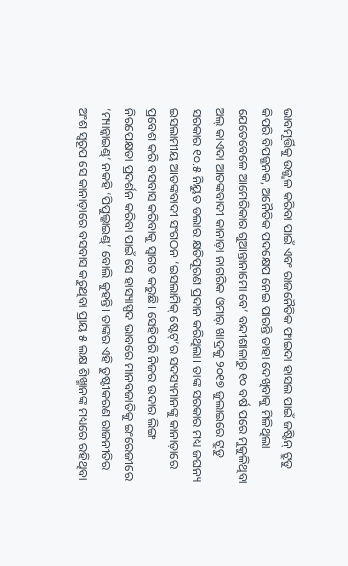ଭାବମୂର୍ତ୍ତିକୁ ଉଜ୍ଜ୍ୱଳ କରିବା ପାଇଁ ଏବଂ ରାଜନୈତିକ ଫାଇଦା ହାସଲ ପାଇଁ ଜଷ୍ଟିନ୍ ଟ୍ରୁଡୁ କିପରି ବିପଜ୍ଜନକ, ଅନୈତିକ ପଦକ୍ଷେପ ନେଇ ପାରନ୍ତି ତାହା ଦେଖିବାକୁ ମିଳିଥିଲା ଯେତେବେଳେ ଆମେରିକାର ଗୁଆନ୍ତାନାମୋ ବେ’ ବନ୍ଦୀଶାଳାରୁ ୧୦ ବର୍ଷ ପରେ ମୁକୁଳିଥିବା ଅଲ୍ କାଏଦା ଆତଙ୍କବାଦୀ କାନାଡ଼ା ନାଗରିକ ଓମାର୍ ଖାଦ୍ରକୁ ୨୦୧୭ ଜୁଲାଇରେ ଟ୍ରୁଡୁ ସରକାର ୧୦.୫ ନିୟୁତ ଡଲାର କ୍ଷତିପୂରଣ ପ୍ରଦାନ କରିଥିଲା। ତାଙ୍କ ସରକାର ମଧ୍ୟ ଜଘନ୍ୟ ଇସଲାମୀୟ ଆତଙ୍କବାଦୀ ସଂଗଠନ ‘ଇସଲାମିକ୍ ଷ୍ଟେଟ୍’ର ସଦସ୍ୟମାନଙ୍କୁ କାନାଡ଼ାରେ ପ୍ରବେଶ କରି ବସବାସ କରିବାକୁ ସ୍ୱାଗତ କରୁଛି। ସେହିପରି ନିଜର ଉଦାର ଲିଙ୍ଗ ନିରପେକ୍ଷତା ପ୍ରଦର୍ଶନ କରିବା ପାଇଁ ସେ ହାସ୍ୟାସ୍ପଦ ଭାବରେ ମାନବଜାତିକୁ ଇଂରେଜୀରେ ‘ମ୍ୟାନ୍କାଇଣ୍ଡ୍’ ନକହି ‘ପିପୁଲ୍କାଇଣ୍ଡ୍’ ବୋଲି କୁହନ୍ତି। ତାଙ୍କର ଏହି ତୁଷ୍ଟୀକରଣ ରାଜନୀତିର ଅଂଶ ସ୍ୱରୂପ ସେ କାନାଡ଼ାରେ ବସବାସ କରୁଥିବା ପ୍ରାୟ ୫ ଲକ୍ଷ ଶିଖ୍ମାନଙ୍କ ମଧ୍ୟରେ ରହିଥିବା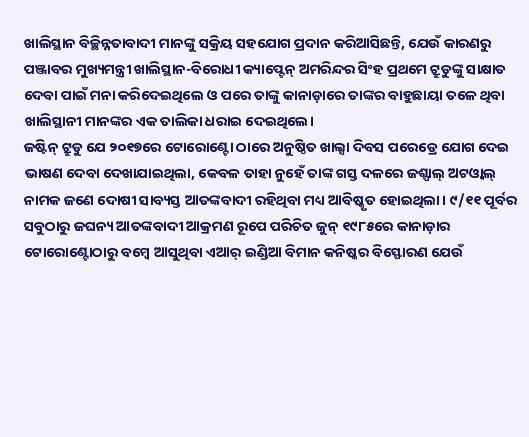ଖାଲିସ୍ଥାନ ବିଚ୍ଛିନ୍ନତାବାଦୀ ମାନଙ୍କୁ ସକ୍ରିୟ ସହଯୋଗ ପ୍ରଦାନ କରିଆସିଛନ୍ତି, ଯେଉଁ କାରଣରୁ ପଞ୍ଜାବର ମୁଖ୍ୟମନ୍ତ୍ରୀ ଖାଲିସ୍ଥାନ-ବିରୋଧୀ କ୍ୟାପ୍ଟେନ୍ ଅମରିନ୍ଦର ସିଂହ ପ୍ରଥମେ ଟ୍ରୁଡୁଙ୍କୁ ସାକ୍ଷାତ ଦେବା ପାଇଁ ମନା କରିଦେଇଥିଲେ ଓ ପରେ ତାଙ୍କୁ କାନାଡ଼ାରେ ତାଙ୍କର ବାହୁଛାୟା ତଳେ ଥିବା ଖାଲିସ୍ଥାନୀ ମାନଙ୍କର ଏକ ତାଲିକା ଧରାଇ ଦେଇଥିଲେ।
ଜଷ୍ଟିନ୍ ଟ୍ରୁଡୁ ଯେ ୨୦୧୭ରେ ଟୋରୋଣ୍ଟୋ ଠାରେ ଅନୁଷ୍ଠିତ ଖାଲ୍ସା ଦିବସ ପରେଡ୍ରେ ଯୋଗ ଦେଇ ଭାଷଣ ଦେବା ଦେଖାଯାଇଥିଲା, କେବଳ ତାହା ନୁହେଁ ତାଙ୍କ ଗସ୍ତ ଦଳରେ ଜଶ୍ପାଲ୍ ଅଟଓ୍ଵାଲ୍ ନାମକ ଜଣେ ଦୋଷୀ ସାବ୍ୟସ୍ତ ଆତଙ୍କବାଦୀ ରହିଥିବା ମଧ୍ୟ ଆବିଷ୍କୃତ ହୋଇଥିଲା। ୯/୧୧ ପୂର୍ବର ସବୁଠାରୁ ଜଘନ୍ୟ ଆତଙ୍କବାଦୀ ଆକ୍ରମଣ ରୂପେ ପରିଚିତ ଜୁନ୍ ୧୯୮୫ରେ କାନାଡ଼ାର ଟୋରୋଣ୍ଟୋଠାରୁ ବମ୍ବେ ଆସୁଥିବା ଏଆର୍ ଇଣ୍ଡିଆ ବିମାନ କନିଷ୍କର ବିସ୍ଫୋରଣ ଯେଉଁ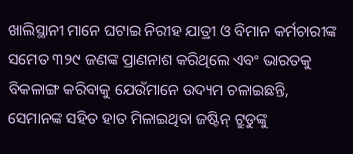ଖାଲିସ୍ଥାନୀ ମାନେ ଘଟାଇ ନିରୀହ ଯାତ୍ରୀ ଓ ବିମାନ କର୍ମଚାରୀଙ୍କ ସମେତ ୩୨୯ ଜଣଙ୍କ ପ୍ରାଣନାଶ କରିଥିଲେ ଏବଂ ଭାରତକୁ ବିକଳାଙ୍ଗ କରିବାକୁ ଯେଉଁମାନେ ଉଦ୍ୟମ ଚଳାଇଛନ୍ତି, ସେମାନଙ୍କ ସହିତ ହାତ ମିଳାଇଥିବା ଜଷ୍ଟିନ୍ ଟ୍ରୁଡୁଙ୍କୁ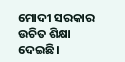ମୋଦୀ ସରକାର ଉଚିତ ଶିକ୍ଷା ଦେଇଛି।